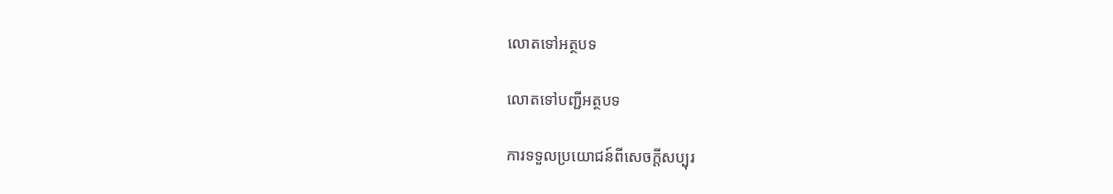លោតទៅអត្ថបទ

លោតទៅបញ្ជីអត្ថបទ

ការទទួលប្រយោជន៍ពីសេចក្ដីសប្បុរ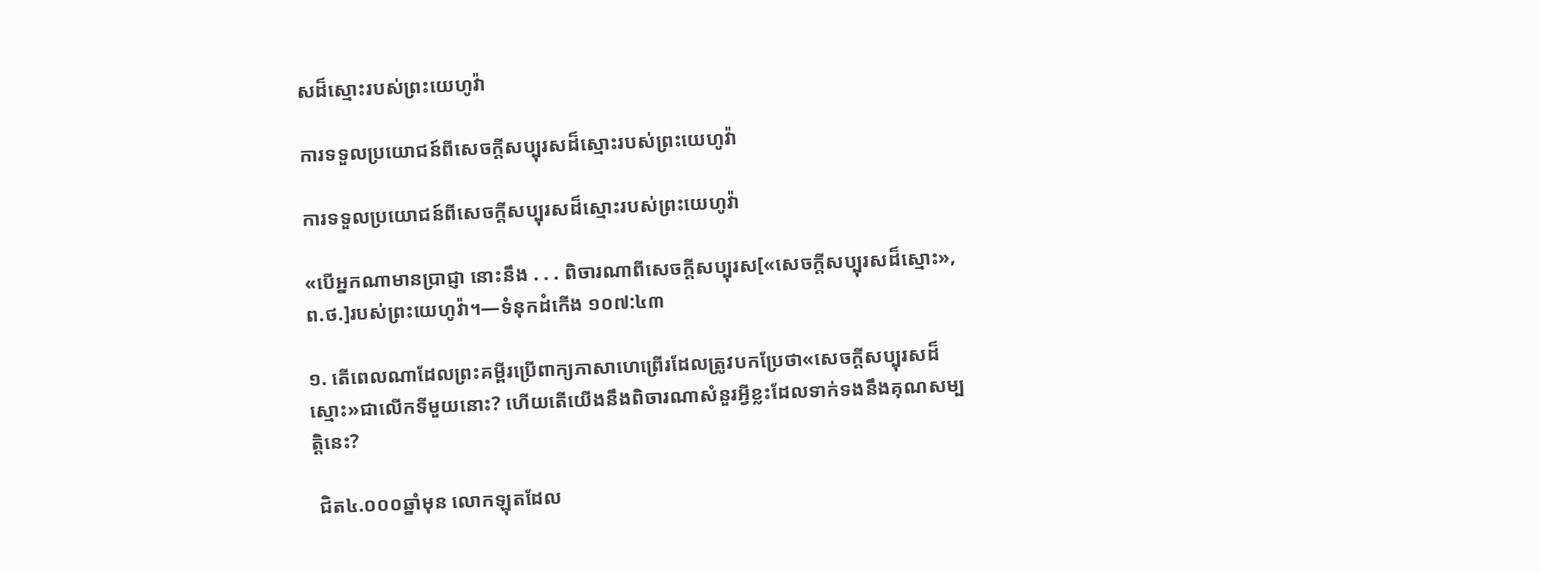សដ៏ស្មោះរបស់ព្រះយេហូវ៉ា

ការទទួលប្រយោជន៍ពីសេចក្ដីសប្បុរសដ៏ស្មោះរបស់ព្រះយេហូវ៉ា

ការទទួលប្រយោជន៍ពីសេចក្ដីសប្បុរសដ៏ស្មោះរបស់ព្រះយេហូវ៉ា

«បើអ្នកណាមានប្រាជ្ញា នោះនឹង . . . ពិចារណាពីសេចក្ដីសប្បុរស[«សេចក្ដីសប្បុរសដ៏ស្មោះ», ព.ថ.]របស់ព្រះយេហូវ៉ា។—ទំនុកដំកើង ១០៧:៤៣

១. តើពេលណាដែលព្រះគម្ពីរប្រើពាក្យភាសាហេព្រើរដែលត្រូវបកប្រែថា«សេចក្ដីសប្បុរសដ៏ស្មោះ»ជាលើកទីមួយនោះ? ហើយតើយើងនឹងពិចារណាសំនួរអ្វីខ្លះដែលទាក់ទងនឹងគុណសម្បត្ដិនេះ?

 ជិត៤.០០០ឆ្នាំមុន លោកឡុតដែល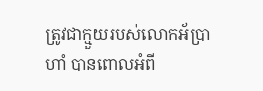ត្រូវជាក្មួយរបស់លោកអ័ប្រាហាំ បានពោលអំពី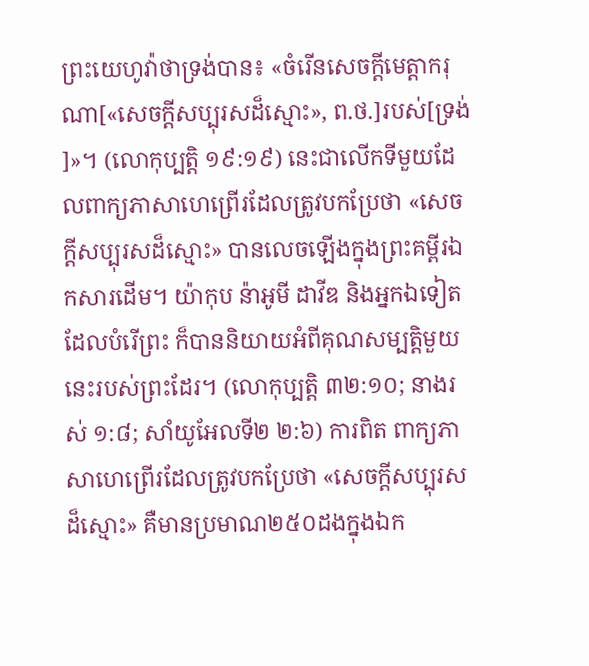ព្រះយេហូវ៉ាថាទ្រង់បាន៖ «ចំរើនសេចក្ដីមេត្ដាករុណា[«សេចក្ដីសប្បុរសដ៏ស្មោះ», ព.ថ.]របស់[ទ្រង់]»។ (លោកុប្បត្តិ ១៩:១៩) នេះជាលើកទីមួយដែលពាក្យភាសាហេព្រើរដែលត្រូវបកប្រែថា «សេចក្ដីសប្បុរសដ៏ស្មោះ» បានលេចឡើងក្នុងព្រះគម្ពីរឯកសារដើម។ យ៉ាកុប ន៉ាអូមី ដាវីឌ និងអ្នកឯទៀតដែលបំរើព្រះ ក៏បាននិយាយអំពីគុណសម្បត្ដិមួយនេះរបស់ព្រះដែរ។ (លោកុប្បត្តិ ៣២:១០; នាងរស់ ១:៨; សាំយូអែលទី២ ២:៦) ការពិត ពាក្យភាសាហេព្រើរដែលត្រូវបកប្រែថា «សេចក្ដីសប្បុរសដ៏ស្មោះ» គឺមានប្រមាណ២៥០ដងក្នុងឯក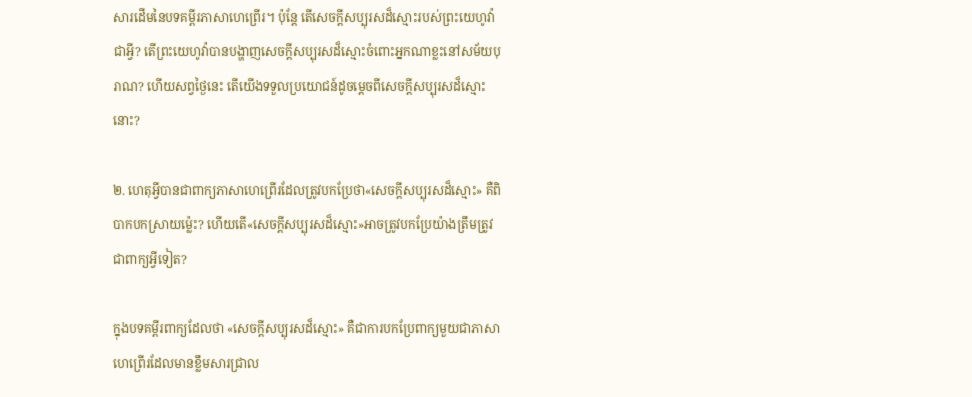សារដើមនៃបទគម្ពីរភាសាហេព្រើរ។ ប៉ុន្តែ តើសេចក្ដីសប្បុរសដ៏ស្មោះរបស់ព្រះយេហូវ៉ាជាអ្វី? តើព្រះយេហូវ៉ាបានបង្ហាញសេចក្ដីសប្បុរសដ៏ស្មោះចំពោះអ្នកណាខ្លះនៅសម័យបុរាណ? ហើយសព្វថ្ងៃនេះ តើយើងទទួលប្រយោជន៍ដូចម្ដេចពីសេចក្ដីសប្បុរសដ៏ស្មោះនោះ?

២. ហេតុអ្វីបានជាពាក្យភាសាហេព្រើរដែលត្រូវបកប្រែថា«សេចក្ដីសប្បុរសដ៏ស្មោះ» គឺពិបាកបកស្រាយម្ល៉េះ? ហើយតើ«សេចក្ដីសប្បុរសដ៏ស្មោះ»អាចត្រូវបកប្រែយ៉ាងត្រឹមត្រូវជាពាក្យអ្វីទៀត?

ក្នុងបទគម្ពីរពាក្យដែលថា «សេចក្ដីសប្បុរសដ៏ស្មោះ» គឺជាការបកប្រែពាក្យមួយជាភាសាហេព្រើរដែលមានខ្លឹមសារជ្រាល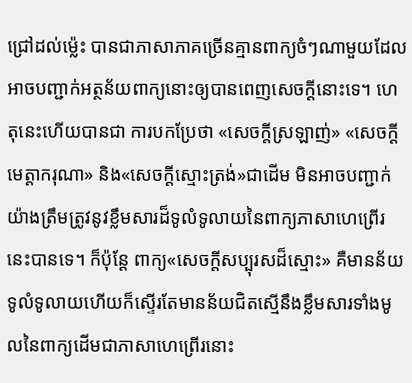ជ្រៅដល់ម្ល៉េះ បានជាភាសាភាគច្រើនគ្មានពាក្យចំៗណាមួយដែលអាចបញ្ជាក់អត្ថន័យពាក្យនោះឲ្យបានពេញសេចក្ដីនោះទេ។ ហេតុនេះហើយបានជា ការបកប្រែថា «សេចក្ដីស្រឡាញ់» «សេចក្ដីមេត្ដាករុណា» និង«សេចក្ដីស្មោះត្រង់»ជាដើម មិនអាចបញ្ជាក់យ៉ាងត្រឹមត្រូវនូវខ្លឹមសារដ៏ទូលំទូលាយនៃពាក្យភាសាហេព្រើរនេះបានទេ។ ក៏ប៉ុន្តែ ពាក្យ«សេចក្ដីសប្បុរសដ៏ស្មោះ» គឺមានន័យទូលំទូលាយហើយក៏ស្ទើរតែមានន័យជិតស្មើនឹងខ្លឹមសារទាំងមូលនៃពាក្យដើមជាភាសាហេព្រើរនោះ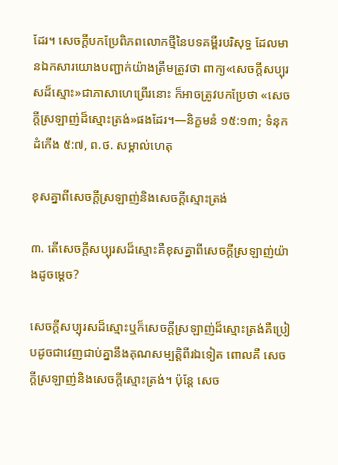ដែរ។ សេចក្ដីបកប្រែពិភពលោកថ្មីនៃបទគម្ពីរបរិសុទ្ធ ដែលមានឯកសារយោងបញ្ជាក់យ៉ាងត្រឹមត្រូវថា ពាក្យ«សេចក្ដីសប្បុរសដ៏ស្មោះ»ជាភាសាហេព្រើរនោះ ក៏អាចត្រូវបកប្រែថា «សេចក្ដីស្រឡាញ់ដ៏ស្មោះត្រង់»ផងដែរ។—និក្ខមនំ ១៥:១៣; ទំនុកដំកើង ៥:៧, ព.ថ. សម្គាល់ហេតុ

ខុសគ្នាពីសេចក្ដីស្រឡាញ់និងសេចក្ដីស្មោះត្រង់

៣. តើសេចក្ដីសប្បុរសដ៏ស្មោះគឺខុសគ្នាពីសេចក្ដីស្រឡាញ់យ៉ាងដូចម្ដេច?

សេចក្ដីសប្បុរសដ៏ស្មោះឬក៏សេចក្ដីស្រឡាញ់ដ៏ស្មោះត្រង់គឺប្រៀបដូចជាវេញជាប់គ្នានឹងគុណសម្បត្ដិពីរឯទៀត ពោលគឺ សេចក្ដីស្រឡាញ់និងសេចក្ដីស្មោះត្រង់។ ប៉ុន្តែ សេច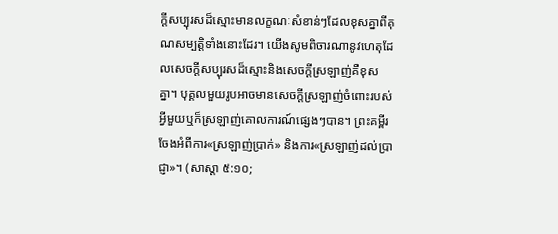ក្ដីសប្បុរសដ៏ស្មោះមានលក្ខណៈសំខាន់ៗដែលខុសគ្នាពីគុណសម្បត្ដិទាំងនោះដែរ។ យើងសូមពិចារណានូវហេតុដែលសេចក្ដីសប្បុរសដ៏ស្មោះនិងសេចក្ដីស្រឡាញ់គឺខុសគ្នា។ បុគ្គលមួយរូបអាចមានសេចក្ដីស្រឡាញ់ចំពោះរបស់អ្វីមួយឬក៏ស្រឡាញ់គោលការណ៍ផ្សេងៗបាន។ ព្រះគម្ពីរចែងអំពីការ«ស្រឡាញ់ប្រាក់» និងការ«ស្រឡាញ់ដល់ប្រាជ្ញា»។ (សាស្ដា ៥:១០;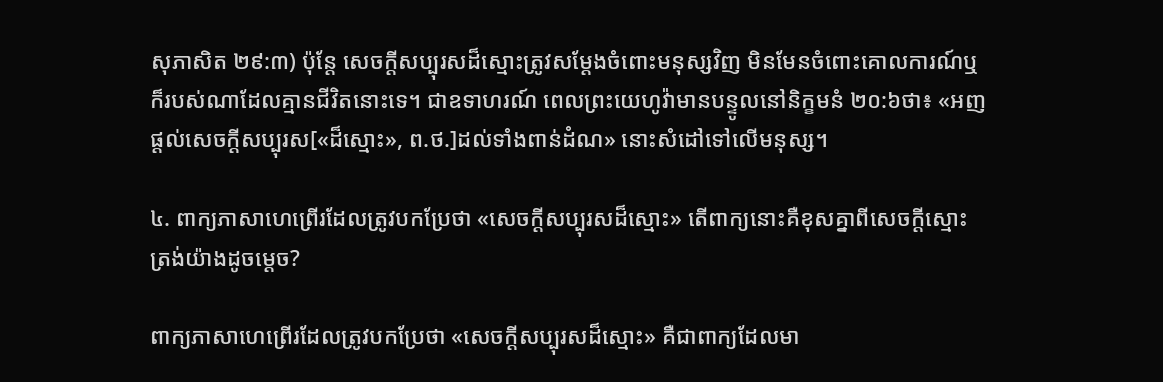សុភាសិត ២៩:៣) ប៉ុន្តែ សេចក្ដីសប្បុរសដ៏ស្មោះត្រូវសម្ដែងចំពោះមនុស្សវិញ មិនមែនចំពោះគោលការណ៍ឬក៏របស់ណាដែលគ្មានជីវិតនោះទេ។ ជាឧទាហរណ៍ ពេលព្រះយេហូវ៉ាមានបន្ទូលនៅនិក្ខមនំ ២០:៦ថា៖ «អញផ្ដល់សេចក្ដីសប្បុរស[«ដ៏ស្មោះ», ព.ថ.]ដល់ទាំងពាន់ដំណ» នោះសំដៅទៅលើមនុស្ស។

៤. ពាក្យភាសាហេព្រើរដែលត្រូវបកប្រែថា «សេចក្ដីសប្បុរសដ៏ស្មោះ» តើពាក្យនោះគឺខុសគ្នាពីសេចក្ដីស្មោះត្រង់យ៉ាងដូចម្ដេច?

ពាក្យភាសាហេព្រើរដែលត្រូវបកប្រែថា «សេចក្ដីសប្បុរសដ៏ស្មោះ» គឺជាពាក្យដែលមា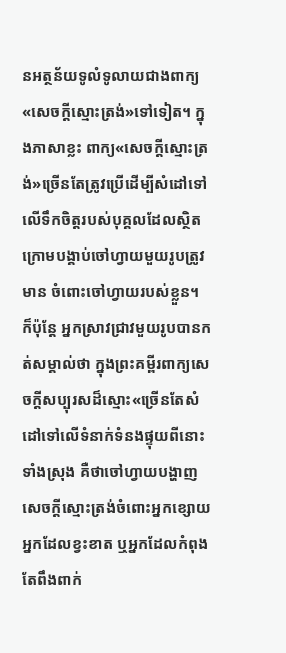នអត្ថន័យទូលំទូលាយជាងពាក្យ«សេចក្ដីស្មោះត្រង់»ទៅទៀត។ ក្នុងភាសាខ្លះ ពាក្យ«សេចក្ដីស្មោះត្រង់»ច្រើនតែត្រូវប្រើដើម្បីសំដៅទៅលើទឹកចិត្តរបស់បុគ្គលដែលស្ថិតក្រោមបង្គាប់ចៅហ្វាយមួយរូបត្រូវមាន ចំពោះចៅហ្វាយរបស់ខ្លួន។ ក៏ប៉ុន្តែ អ្នកស្រាវជ្រាវមួយរូបបានកត់សម្គាល់ថា ក្នុងព្រះគម្ពីរពាក្យសេចក្ដីសប្បុរសដ៏ស្មោះ«ច្រើនតែសំដៅទៅលើទំនាក់ទំនងផ្ទុយពីនោះទាំងស្រុង គឺថាចៅហ្វាយបង្ហាញសេចក្ដីស្មោះត្រង់ចំពោះអ្នកខ្សោយ អ្នកដែលខ្វះខាត ឬអ្នកដែលកំពុងតែពឹងពាក់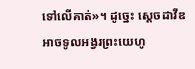ទៅលើគាត់»។ ដូច្នេះ ស្តេចដាវីឌអាចទូលអង្វរព្រះយេហូ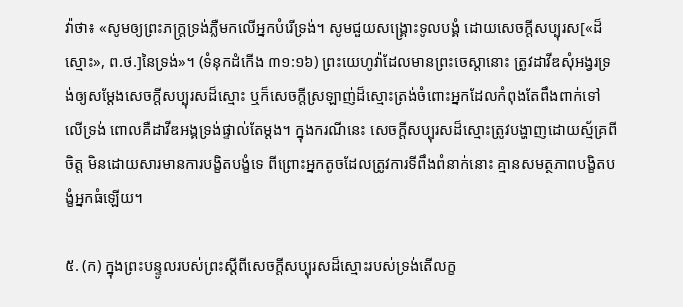វ៉ាថា៖ «សូមឲ្យព្រះភក្ដ្រទ្រង់ភ្លឺមកលើអ្នកបំរើទ្រង់។ សូមជួយសង្គ្រោះទូលបង្គំ ដោយសេចក្ដីសប្បុរស[«ដ៏ស្មោះ», ព.ថ.]នៃទ្រង់»។ (ទំនុកដំកើង ៣១:១៦) ព្រះយេហូវ៉ាដែលមានព្រះចេស្ដានោះ ត្រូវដាវីឌសុំអង្វរទ្រង់ឲ្យសម្ដែងសេចក្ដីសប្បុរសដ៏ស្មោះ ឬក៏សេចក្ដីស្រឡាញ់ដ៏ស្មោះត្រង់ចំពោះអ្នកដែលកំពុងតែពឹងពាក់ទៅលើទ្រង់ ពោលគឺដាវីឌអង្គទ្រង់ផ្ទាល់តែម្ដង។ ក្នុងករណីនេះ សេចក្ដីសប្បុរសដ៏ស្មោះត្រូវបង្ហាញដោយស្ម័គ្រពីចិត្ត មិនដោយសារមានការបង្ខិតបង្ខំទេ ពីព្រោះអ្នកតូចដែលត្រូវការទីពឹងពំនាក់នោះ គ្មានសមត្ថភាពបង្ខិតបង្ខំអ្នកធំឡើយ។

៥. (ក) ក្នុងព្រះបន្ទូលរបស់ព្រះស្តីពីសេចក្ដីសប្បុរសដ៏ស្មោះរបស់ទ្រង់តើលក្ខ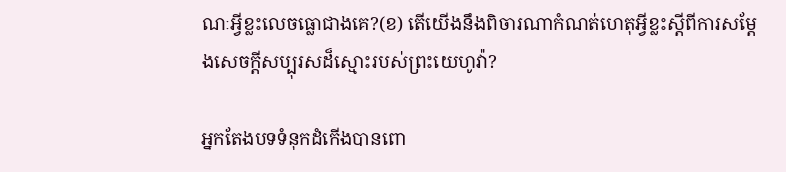ណៈអ្វីខ្លះលេចធ្លោជាងគេ?(ខ) តើយើងនឹងពិចារណាកំណត់ហេតុអ្វីខ្លះស្តីពីការសម្ដែងសេចក្ដីសប្បុរសដ៏ស្មោះរបស់ព្រះយេហូវ៉ា?

អ្នកតែងបទទំនុកដំកើងបានពោ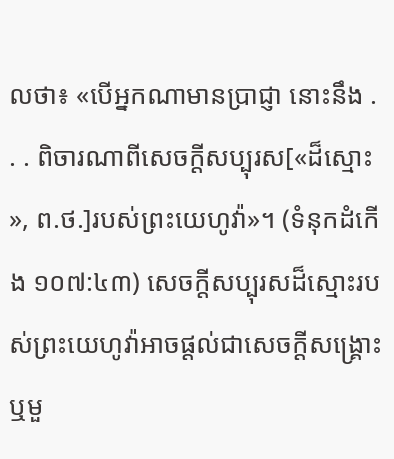លថា៖ «បើអ្នកណាមានប្រាជ្ញា នោះនឹង . . . ពិចារណាពីសេចក្ដីសប្បុរស[«ដ៏ស្មោះ», ព.ថ.]របស់ព្រះយេហូវ៉ា»។ (ទំនុកដំកើង ១០៧:៤៣) សេចក្ដីសប្បុរសដ៏ស្មោះរបស់ព្រះយេហូវ៉ាអាចផ្ដល់ជាសេចក្ដីសង្គ្រោះ ឬមួ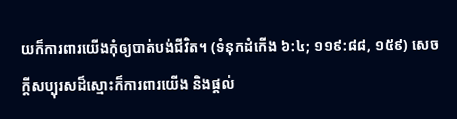យក៏ការពារយើងកុំឲ្យបាត់បង់ជីវិត។ (ទំនុកដំកើង ៦:៤; ១១៩:៨៨, ១៥៩) សេចក្ដីសប្បុរសដ៏ស្មោះក៏ការពារយើង និងផ្ដល់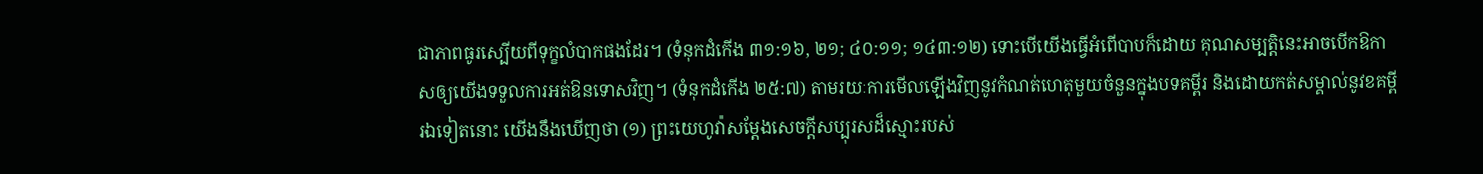ជាភាពធូរស្បើយពីទុក្ខលំបាកផងដែរ។ (ទំនុកដំកើង ៣១:១៦, ២១; ៤០:១១; ១៤៣:១២) ទោះបើយើងធ្វើអំពើបាបក៏ដោយ គុណសម្បត្ដិនេះអាចបើកឱកាសឲ្យយើងទទួលការអត់ឱនទោសវិញ។ (ទំនុកដំកើង ២៥:៧) តាមរយៈការមើលឡើងវិញនូវកំណត់ហេតុមួយចំនួនក្នុងបទគម្ពីរ និងដោយកត់សម្គាល់នូវខគម្ពីរឯទៀតនោះ យើងនឹងឃើញថា (១) ព្រះយេហូវ៉ាសម្ដែងសេចក្ដីសប្បុរសដ៏ស្មោះរបស់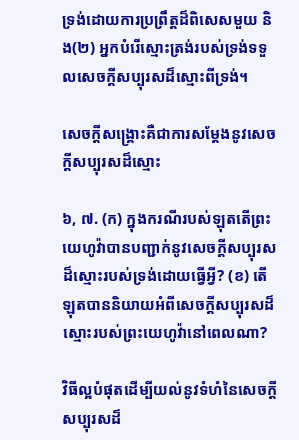ទ្រង់ដោយការប្រព្រឹត្តដ៏ពិសេសមួយ និង(២) អ្នកបំរើស្មោះត្រង់របស់ទ្រង់ទទួលសេចក្ដីសប្បុរសដ៏ស្មោះពីទ្រង់។

សេចក្ដីសង្គ្រោះគឺជាការសម្ដែងនូវសេចក្ដីសប្បុរសដ៏ស្មោះ

៦, ៧. (ក) ក្នុងករណីរបស់ឡុតតើព្រះយេហូវ៉ាបានបញ្ជាក់នូវសេចក្ដីសប្បុរសដ៏ស្មោះរបស់ទ្រង់ដោយធ្វើអ្វី? (ខ) តើឡុតបាននិយាយអំពីសេចក្ដីសប្បុរសដ៏ស្មោះរបស់ព្រះយេហូវ៉ានៅពេលណា?

វិធីល្អបំផុតដើម្បីយល់នូវទំហំនៃសេចក្ដីសប្បុរសដ៏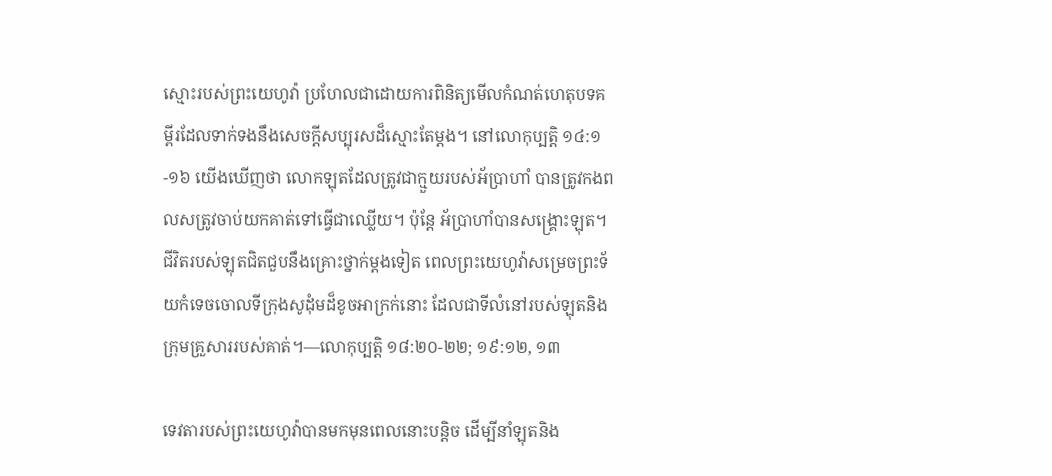ស្មោះរបស់ព្រះយេហូវ៉ា ប្រហែលជាដោយការពិនិត្យមើលកំណត់ហេតុបទគម្ពីរដែលទាក់ទងនឹងសេចក្ដីសប្បុរសដ៏ស្មោះតែម្ដង។ នៅលោកុប្បត្តិ ១៤:១-១៦ យើងឃើញថា លោកឡុតដែលត្រូវជាក្មួយរបស់អ័ប្រាហាំ បានត្រូវកងពលសត្រូវចាប់យកគាត់ទៅធ្វើជាឈ្លើយ។ ប៉ុន្តែ អ័ប្រាហាំបានសង្គ្រោះឡុត។ ជីវិតរបស់ឡុតជិតជួបនឹងគ្រោះថ្នាក់ម្ដងទៀត ពេលព្រះយេហូវ៉ាសម្រេចព្រះទ័យកំទេចចោលទីក្រុងសូដុំមដ៏ខូចអាក្រក់នោះ ដែលជាទីលំនៅរបស់ឡុតនិងក្រុមគ្រួសាររបស់គាត់។—លោកុប្បត្តិ ១៨:២០-២២; ១៩:១២, ១៣

ទេវតារបស់ព្រះយេហូវ៉ាបានមកមុនពេលនោះបន្ដិច ដើម្បីនាំឡុតនិង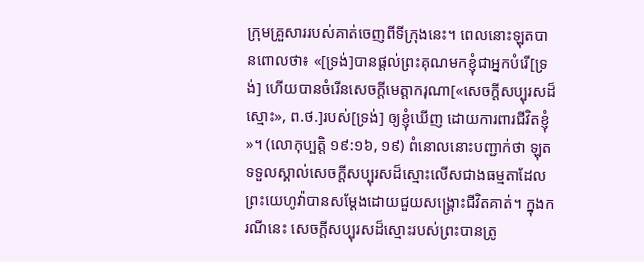ក្រុមគ្រួសាររបស់គាត់ចេញពីទីក្រុងនេះ។ ពេលនោះឡុតបានពោលថា៖ «[ទ្រង់]បានផ្ដល់ព្រះគុណមកខ្ញុំជាអ្នកបំរើ[ទ្រង់] ហើយបានចំរើនសេចក្ដីមេត្ដាករុណា[«សេចក្ដីសប្បុរសដ៏ស្មោះ», ព.ថ.]របស់[ទ្រង់] ឲ្យខ្ញុំឃើញ ដោយការពារជីវិតខ្ញុំ»។ (លោកុប្បត្តិ ១៩:១៦, ១៩) ពំនោលនោះបញ្ជាក់ថា ឡុតទទួលស្គាល់សេចក្ដីសប្បុរសដ៏ស្មោះលើសជាងធម្មតាដែលព្រះយេហូវ៉ាបានសម្ដែងដោយជួយសង្គ្រោះជីវិតគាត់។ ក្នុងករណីនេះ សេចក្ដីសប្បុរសដ៏ស្មោះរបស់ព្រះបានត្រូ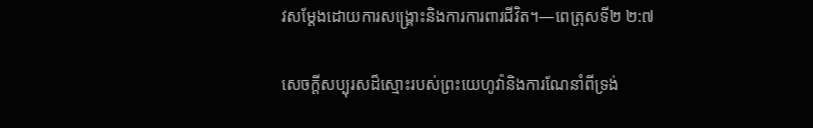វសម្ដែងដោយការសង្គ្រោះនិងការការពារជីវិត។—ពេត្រុសទី២ ២:៧

សេចក្ដីសប្បុរសដ៏ស្មោះរបស់ព្រះយេហូវ៉ានិងការណែនាំពីទ្រង់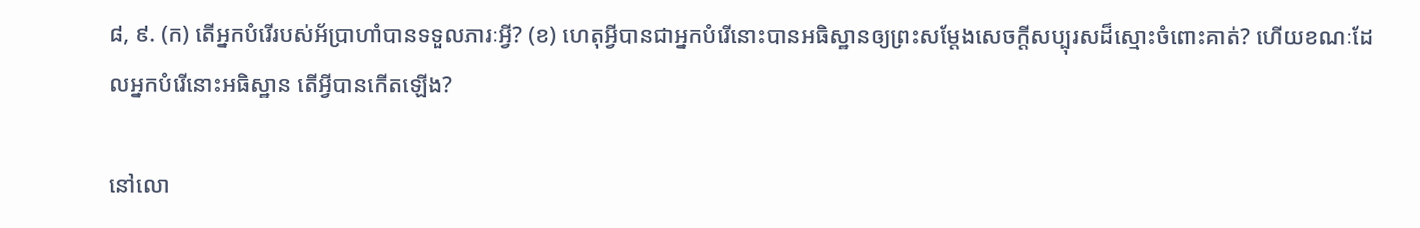៨, ៩. (ក) តើអ្នកបំរើរបស់អ័ប្រាហាំបានទទួលភារៈអ្វី? (ខ) ហេតុអ្វីបានជាអ្នកបំរើនោះបានអធិស្ឋានឲ្យព្រះសម្ដែងសេចក្ដីសប្បុរសដ៏ស្មោះចំពោះគាត់? ហើយខណៈដែលអ្នកបំរើនោះអធិស្ឋាន តើអ្វីបានកើតឡើង?

នៅលោ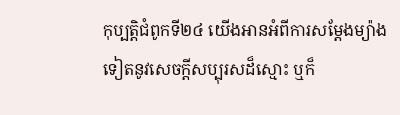កុប្បត្តិជំពូកទី២៤ យើងអានអំពីការសម្ដែងម្យ៉ាងទៀតនូវសេចក្ដីសប្បុរសដ៏ស្មោះ ឬក៏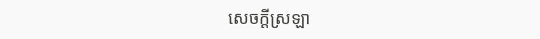សេចក្ដីស្រឡា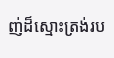ញ់ដ៏ស្មោះត្រង់រប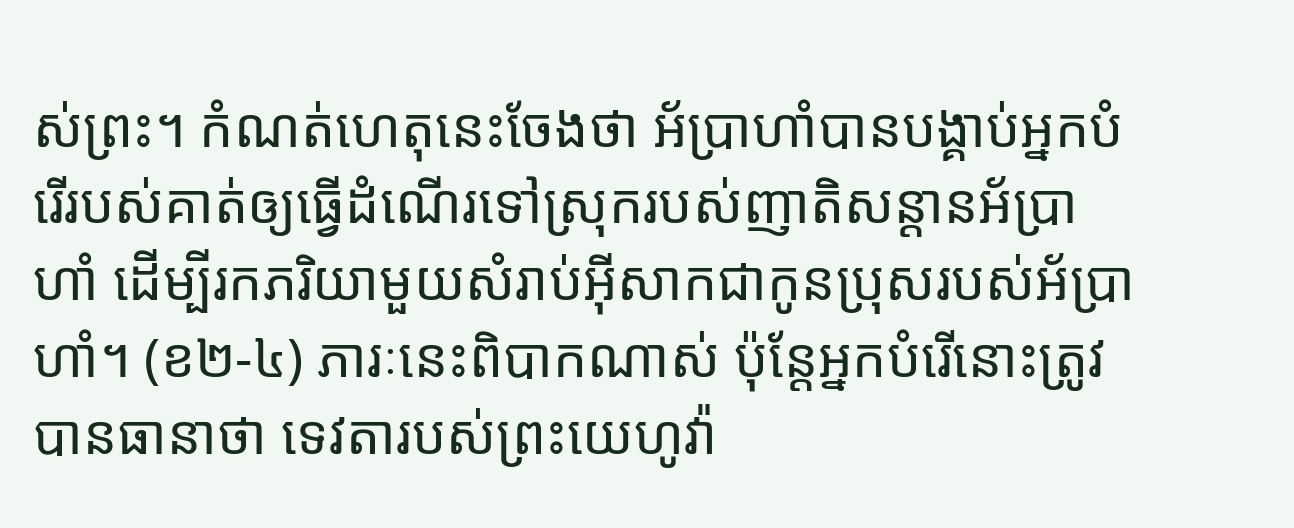ស់ព្រះ។ កំណត់ហេតុនេះចែងថា អ័ប្រាហាំបានបង្គាប់អ្នកបំរើរបស់គាត់ឲ្យធ្វើដំណើរទៅស្រុករបស់ញាតិសន្ដានអ័ប្រាហាំ ដើម្បីរកភរិយាមួយសំរាប់អ៊ីសាកជាកូនប្រុសរបស់អ័ប្រាហាំ។ (ខ២-៤) ភារៈនេះពិបាកណាស់ ប៉ុន្តែអ្នកបំរើនោះត្រូវបានធានាថា ទេវតារបស់ព្រះយេហូវ៉ា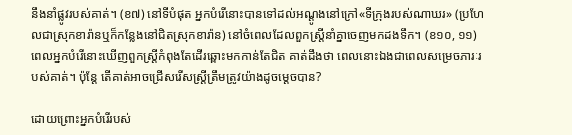នឹងនាំផ្លូវរបស់គាត់។ (ខ៧) នៅទីបំផុត អ្នកបំរើនោះបានទៅដល់អណ្ដូងនៅក្រៅ«ទីក្រុងរបស់ណាឃរ» (ប្រហែលជាស្រុកខារ៉ានឬក៏កន្លែងនៅជិតស្រុកខារ៉ាន) នៅចំពេលដែលពួកស្ត្រីនាំគ្នាចេញមកដងទឹក។ (ខ១០, ១១) ពេលអ្នកបំរើនោះឃើញពួកស្ត្រីកំពុងតែដើរឆ្ពោះមកកាន់តែជិត គាត់ដឹងថា ពេលនោះឯងជាពេលសម្រេចភារៈរបស់គាត់។ ប៉ុន្តែ តើគាត់អាចជ្រើសរើសស្ត្រីត្រឹមត្រូវយ៉ាងដូចម្ដេចបាន?

ដោយព្រោះអ្នកបំរើរបស់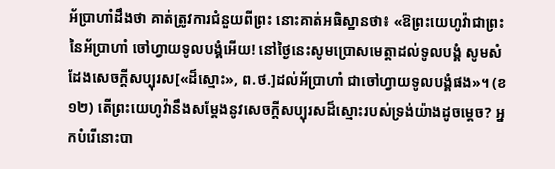អ័ប្រាហាំដឹងថា គាត់ត្រូវការជំនួយពីព្រះ នោះគាត់អធិស្ឋានថា៖ «ឱព្រះយេហូវ៉ាជាព្រះនៃអ័ប្រាហាំ ចៅហ្វាយទូលបង្គំអើយ! នៅថ្ងៃនេះសូមប្រោសមេត្ដាដល់ទូលបង្គំ សូមសំដែងសេចក្ដីសប្បុរស[«ដ៏ស្មោះ», ព.ថ.]ដល់អ័ប្រាហាំ ជាចៅហ្វាយទូលបង្គំផង»។ (ខ១២) តើព្រះយេហូវ៉ានឹងសម្ដែងនូវសេចក្ដីសប្បុរសដ៏ស្មោះរបស់ទ្រង់យ៉ាងដូចម្ដេច? អ្នកបំរើនោះបា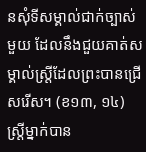នសុំទីសម្គាល់ជាក់ច្បាស់មួយ ដែលនឹងជួយគាត់សម្គាល់ស្ត្រីដែលព្រះបានជ្រើសរើស។ (ខ១៣, ១៤) ស្ត្រីម្នាក់បាន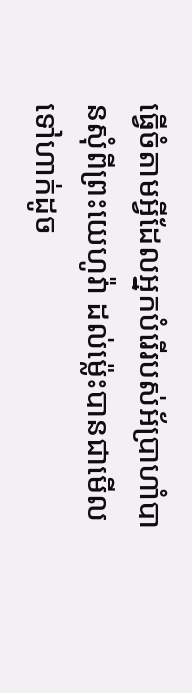ធ្វើចំតាមអ្វីដែលអ្នកបំរើរបស់អ័ប្រាហាំបានសុំពីព្រះយេហូវ៉ា ដល់ម្ល៉េះបានជាមើលទៅហាក់ដូច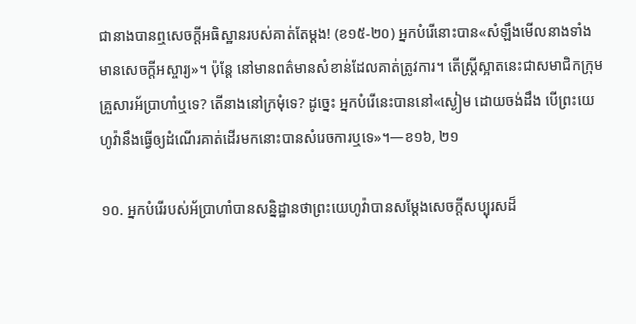ជានាងបានឮសេចក្ដីអធិស្ឋានរបស់គាត់តែម្ដង! (ខ១៥-២០) អ្នកបំរើនោះបាន«សំឡឹងមើលនាងទាំងមានសេចក្ដីអស្ចារ្យ»។ ប៉ុន្តែ នៅមានពត៌មានសំខាន់ដែលគាត់ត្រូវការ។ តើស្ត្រីស្អាតនេះជាសមាជិកក្រុមគ្រួសារអ័ប្រាហាំឬទេ? តើនាងនៅក្រមុំទេ? ដូច្នេះ អ្នកបំរើនេះបាននៅ«ស្ងៀម ដោយចង់ដឹង បើព្រះយេហូវ៉ានឹងធ្វើឲ្យដំណើរគាត់ដើរមកនោះបានសំរេចការឬទេ»។—ខ១៦, ២១

១០. អ្នកបំរើរបស់អ័ប្រាហាំបានសន្និដ្ឋានថាព្រះយេហូវ៉ាបានសម្ដែងសេចក្ដីសប្បុរសដ៏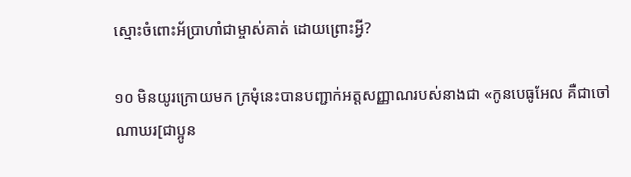ស្មោះចំពោះអ័ប្រាហាំជាម្ចាស់គាត់ ដោយព្រោះអ្វី?

១០ មិនយូរក្រោយមក ក្រមុំនេះបានបញ្ជាក់អត្តសញ្ញាណរបស់នាងជា «កូនបេធូអែល គឺជាចៅណាឃរ[ជាប្អូន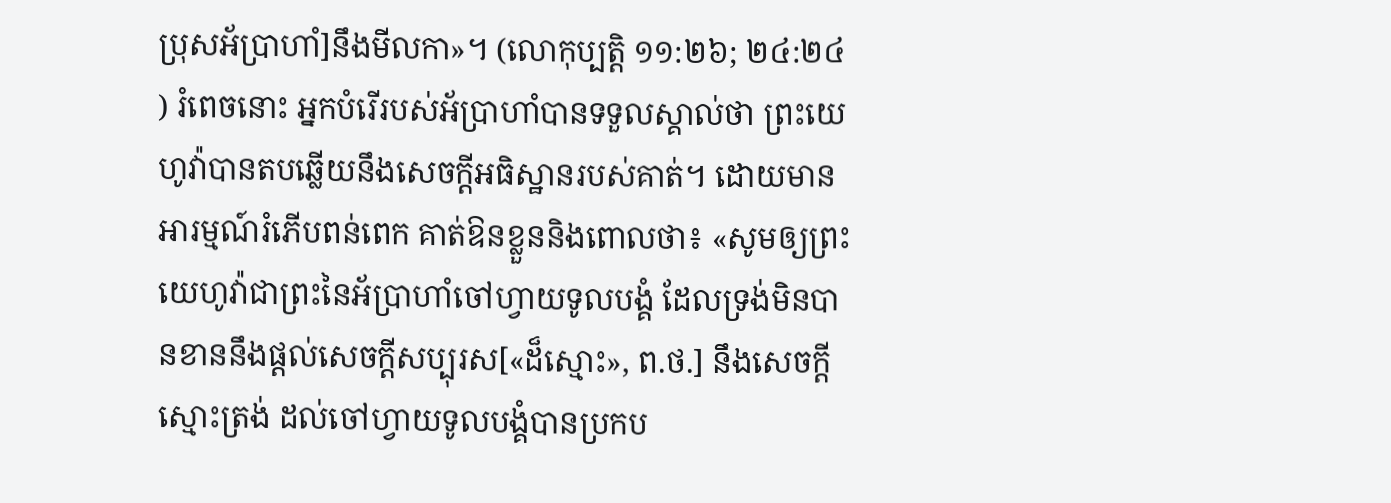ប្រុសអ័ប្រាហាំ]នឹងមីលកា»។ (លោកុប្បត្តិ ១១:២៦; ២៤:២៤) រំពេចនោះ អ្នកបំរើរបស់អ័ប្រាហាំបានទទួលស្គាល់ថា ព្រះយេហូវ៉ាបានតបឆ្លើយនឹងសេចក្ដីអធិស្ឋានរបស់គាត់។ ដោយមានអារម្មណ៍រំភើបពន់ពេក គាត់ឱនខ្លួននិងពោលថា៖ «សូមឲ្យព្រះយេហូវ៉ាជាព្រះនៃអ័ប្រាហាំចៅហ្វាយទូលបង្គំ ដែលទ្រង់មិនបានខាននឹងផ្ដល់សេចក្ដីសប្បុរស[«ដ៏ស្មោះ», ព.ថ.] នឹងសេចក្ដីស្មោះត្រង់ ដល់ចៅហ្វាយទូលបង្គំបានប្រកប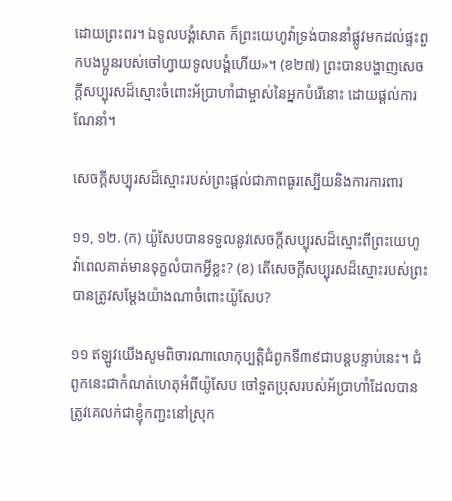ដោយព្រះពរ។ ឯទូលបង្គំសោត ក៏ព្រះយេហូវ៉ាទ្រង់បាននាំផ្លូវមកដល់ផ្ទះពួកបងប្អូនរបស់ចៅហ្វាយទូលបង្គំហើយ»។ (ខ២៧) ព្រះបានបង្ហាញសេចក្ដីសប្បុរសដ៏ស្មោះចំពោះអ័ប្រាហាំជាម្ចាស់នៃអ្នកបំរើនោះ ដោយផ្ដល់ការណែនាំ។

សេចក្ដីសប្បុរសដ៏ស្មោះរបស់ព្រះផ្ដល់ជាភាពធូរស្បើយនិងការការពារ

១១, ១២. (ក) យ៉ូសែបបានទទួលនូវសេចក្ដីសប្បុរសដ៏ស្មោះពីព្រះយេហូវ៉ាពេលគាត់មានទុក្ខលំបាកអ្វីខ្លះ? (ខ) តើសេចក្ដីសប្បុរសដ៏ស្មោះរបស់ព្រះបានត្រូវសម្ដែងយ៉ាងណាចំពោះយ៉ូសែប?

១១ ឥឡូវយើងសូមពិចារណាលោកុប្បត្តិជំពូកទី៣៩ជាបន្តបន្ទាប់នេះ។ ជំពូកនេះជាកំណត់ហេតុអំពីយ៉ូសែប ចៅទួតប្រុសរបស់អ័ប្រាហាំដែលបានត្រូវគេលក់ជាខ្ញុំកញ្ជះនៅស្រុក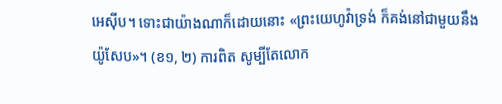អេស៊ីប។ ទោះជាយ៉ាងណាក៏ដោយនោះ «ព្រះយេហូវ៉ាទ្រង់ ក៏គង់នៅជាមួយនឹងយ៉ូសែប»។ (ខ១, ២) ការពិត សូម្បីតែលោក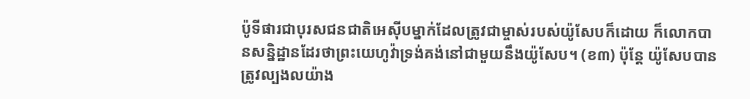ប៉ូទីផារជាបុរសជនជាតិអេស៊ីបម្នាក់ដែលត្រូវជាម្ចាស់របស់យ៉ូសែបក៏ដោយ ក៏លោកបានសន្និដ្ឋានដែរថាព្រះយេហូវ៉ាទ្រង់គង់នៅជាមួយនឹងយ៉ូសែប។ (ខ៣) ប៉ុន្តែ យ៉ូសែបបានត្រូវល្បងលយ៉ាង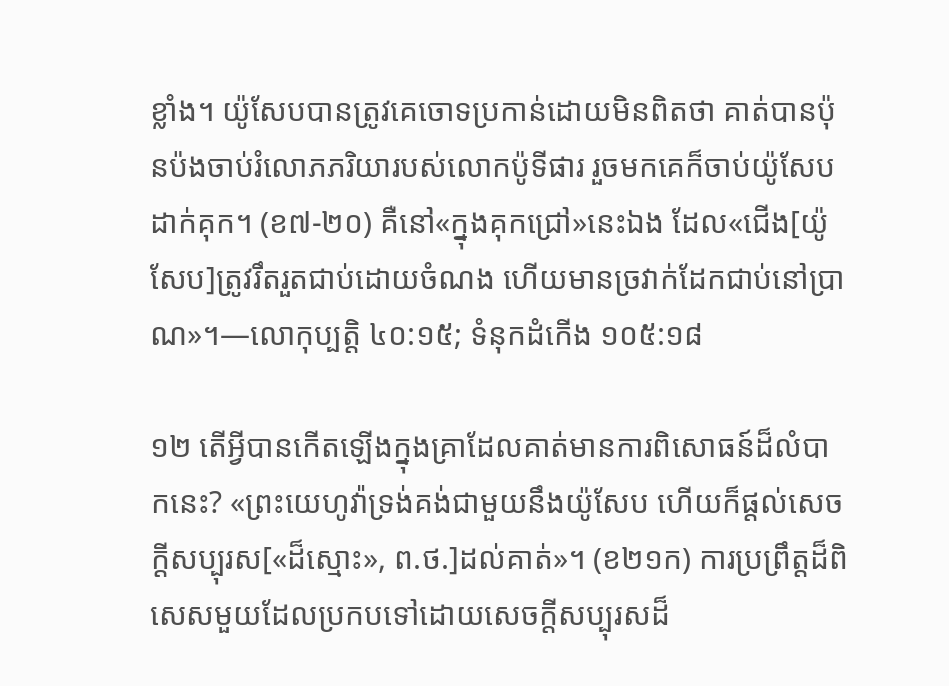ខ្លាំង។ យ៉ូសែបបានត្រូវគេចោទប្រកាន់ដោយមិនពិតថា គាត់បានប៉ុនប៉ងចាប់រំលោភភរិយារបស់លោកប៉ូទីផារ រួចមកគេក៏ចាប់យ៉ូសែបដាក់គុក។ (ខ៧-២០) គឺនៅ«ក្នុងគុកជ្រៅ»នេះឯង ដែល«ជើង[យ៉ូសែប]ត្រូវរឹតរួតជាប់ដោយចំណង ហើយមានច្រវាក់ដែកជាប់នៅប្រាណ»។—លោកុប្បត្តិ ៤០:១៥; ទំនុកដំកើង ១០៥:១៨

១២ តើអ្វីបានកើតឡើងក្នុងគ្រាដែលគាត់មានការពិសោធន៍ដ៏លំបាកនេះ? «ព្រះយេហូវ៉ាទ្រង់គង់ជាមួយនឹងយ៉ូសែប ហើយក៏ផ្ដល់សេចក្ដីសប្បុរស[«ដ៏ស្មោះ», ព.ថ.]ដល់គាត់»។ (ខ២១ក) ការប្រព្រឹត្តដ៏ពិសេសមួយដែលប្រកបទៅដោយសេចក្ដីសប្បុរសដ៏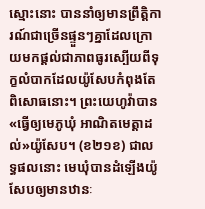ស្មោះនោះ បាននាំឲ្យមានព្រឹត្ដិការណ៍ជាច្រើនផ្ទួនៗគ្នាដែលក្រោយមកផ្ដល់ជាភាពធូរស្បើយពីទុក្ខលំបាកដែលយ៉ូសែបកំពុងតែពិសោធនោះ។ ព្រះយេហូវ៉ាបាន«ធ្វើឲ្យមេភូឃុំ អាណិតមេត្ដាដល់»យ៉ូសែប។ (ខ២១ខ) ជាលទ្ធផលនោះ មេឃុំបានដំឡើងយ៉ូសែបឲ្យមានឋានៈ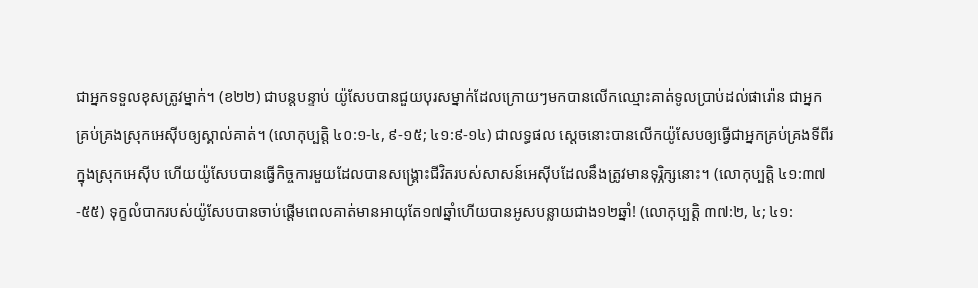ជាអ្នកទទួលខុសត្រូវម្នាក់។ (ខ២២) ជាបន្តបន្ទាប់ យ៉ូសែបបានជួយបុរសម្នាក់ដែលក្រោយៗមកបានលើកឈ្មោះគាត់ទូលប្រាប់ដល់ផារ៉ោន ជាអ្នកគ្រប់គ្រងស្រុកអេស៊ីបឲ្យស្គាល់គាត់។ (លោកុប្បត្តិ ៤០:១-៤, ៩-១៥; ៤១:៩-១៤) ជាលទ្ធផល ស្តេចនោះបានលើកយ៉ូសែបឲ្យធ្វើជាអ្នកគ្រប់គ្រងទីពីរក្នុងស្រុកអេស៊ីប ហើយយ៉ូសែបបានធ្វើកិច្ចការមួយដែលបានសង្គ្រោះជីវិតរបស់សាសន៍អេស៊ីបដែលនឹងត្រូវមានទុរ្ភិក្សនោះ។ (លោកុប្បត្តិ ៤១:៣៧-៥៥) ទុក្ខលំបាករបស់យ៉ូសែបបានចាប់ផ្ដើមពេលគាត់មានអាយុតែ១៧ឆ្នាំហើយបានអូសបន្លាយជាង១២ឆ្នាំ! (លោកុប្បត្តិ ៣៧:២, ៤; ៤១: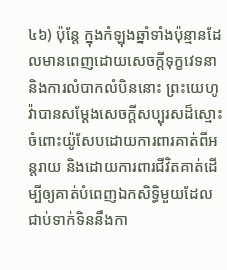៤៦) ប៉ុន្តែ ក្នុងកំឡុងឆ្នាំទាំងប៉ុន្មានដែលមានពេញដោយសេចក្ដីទុក្ខវេទនានិងការលំបាកលំបិននោះ ព្រះយេហូវ៉ាបានសម្ដែងសេចក្ដីសប្បុរសដ៏ស្មោះចំពោះយ៉ូសែបដោយការពារគាត់ពីអន្តរាយ និងដោយការពារជីវិតគាត់ដើម្បីឲ្យគាត់បំពេញឯកសិទ្ធិមួយដែលជាប់ទាក់ទិននឹងកា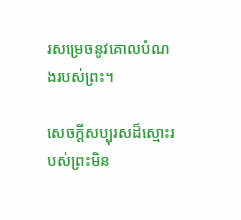រសម្រេចនូវគោលបំណងរបស់ព្រះ។

សេចក្ដីសប្បុរសដ៏ស្មោះរបស់ព្រះមិន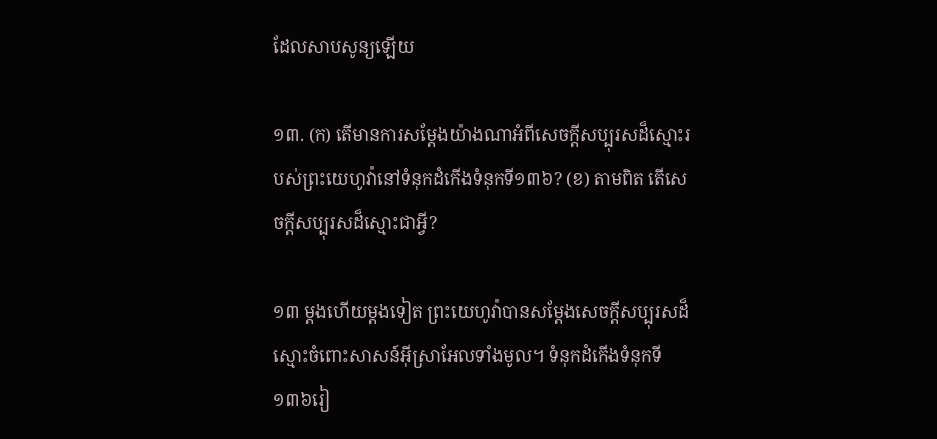ដែលសាបសូន្យឡើយ

១៣. (ក) តើមានការសម្ដែងយ៉ាងណាអំពីសេចក្ដីសប្បុរសដ៏ស្មោះរបស់ព្រះយេហូវ៉ានៅទំនុកដំកើងទំនុកទី១៣៦? (ខ) តាមពិត តើសេចក្ដីសប្បុរសដ៏ស្មោះជាអ្វី?

១៣ ម្ដងហើយម្ដងទៀត ព្រះយេហូវ៉ាបានសម្ដែងសេចក្ដីសប្បុរសដ៏ស្មោះចំពោះសាសន៍អ៊ីស្រាអែលទាំងមូល។ ទំនុកដំកើងទំនុកទី១៣៦រៀ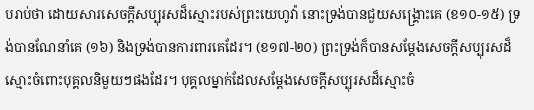បរាប់ថា ដោយសារសេចក្ដីសប្បុរសដ៏ស្មោះរបស់ព្រះយេហូវ៉ា នោះទ្រង់បានជួយសង្គ្រោះគេ (ខ១០-១៥) ទ្រង់បានណែនាំគេ (១៦) និងទ្រង់បានការពារគេដែរ។ (ខ១៧-២០) ព្រះទ្រង់ក៏បានសម្ដែងសេចក្ដីសប្បុរសដ៏ស្មោះចំពោះបុគ្គលនិមួយៗផងដែរ។ បុគ្គលម្នាក់ដែលសម្ដែងសេចក្ដីសប្បុរសដ៏ស្មោះចំ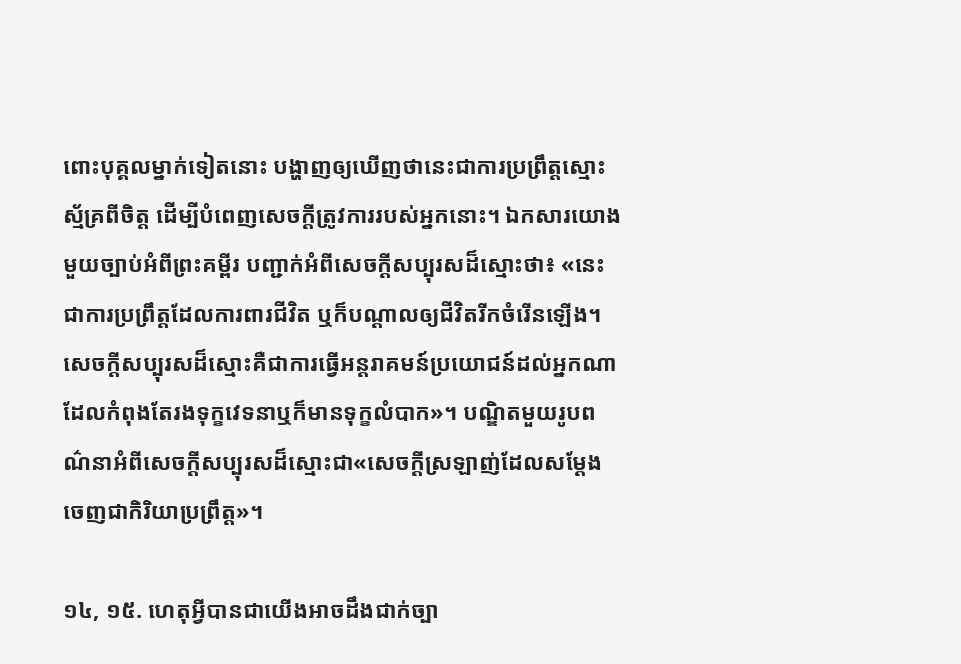ពោះបុគ្គលម្នាក់ទៀតនោះ បង្ហាញឲ្យឃើញថានេះជាការប្រព្រឹត្តស្មោះស្ម័គ្រពីចិត្ត ដើម្បីបំពេញសេចក្ដីត្រូវការរបស់អ្នកនោះ។ ឯកសារយោងមួយច្បាប់អំពីព្រះគម្ពីរ បញ្ជាក់អំពីសេចក្ដីសប្បុរសដ៏ស្មោះថា៖ «នេះជាការប្រព្រឹត្តដែលការពារជីវិត ឬក៏បណ្ដាលឲ្យជីវិតរីកចំរើនឡើង។ សេចក្ដីសប្បុរសដ៏ស្មោះគឺជាការធ្វើអន្តរាគមន៍ប្រយោជន៍ដល់អ្នកណាដែលកំពុងតែរងទុក្ខវេទនាឬក៏មានទុក្ខលំបាក»។ បណ្ឌិតមួយរូបពណ៌នាអំពីសេចក្ដីសប្បុរសដ៏ស្មោះជា«សេចក្ដីស្រឡាញ់ដែលសម្ដែងចេញជាកិរិយាប្រព្រឹត្ត»។

១៤, ១៥. ហេតុអ្វីបានជាយើងអាចដឹងជាក់ច្បា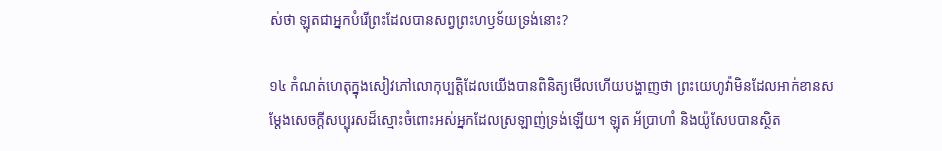ស់ថា ឡុតជាអ្នកបំរើព្រះដែលបានសព្វព្រះហឫទ័យទ្រង់នោះ?

១៤ កំណត់ហេតុក្នុងសៀវភៅលោកុប្បត្តិដែលយើងបានពិនិត្យមើលហើយបង្ហាញថា ព្រះយេហូវ៉ាមិនដែលអាក់ខានសម្ដែងសេចក្ដីសប្បុរសដ៏ស្មោះចំពោះអស់អ្នកដែលស្រឡាញ់ទ្រង់ឡើយ។ ឡុត អ័ប្រាហាំ និងយ៉ូសែបបានស្ថិត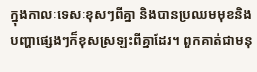ក្នុងកាលៈទេសៈខុសៗពីគ្នា និងបានប្រឈមមុខនិងបញ្ហាផ្សេងៗក៏ខុសស្រឡះពីគ្នាដែរ។ ពួកគាត់ជាមនុ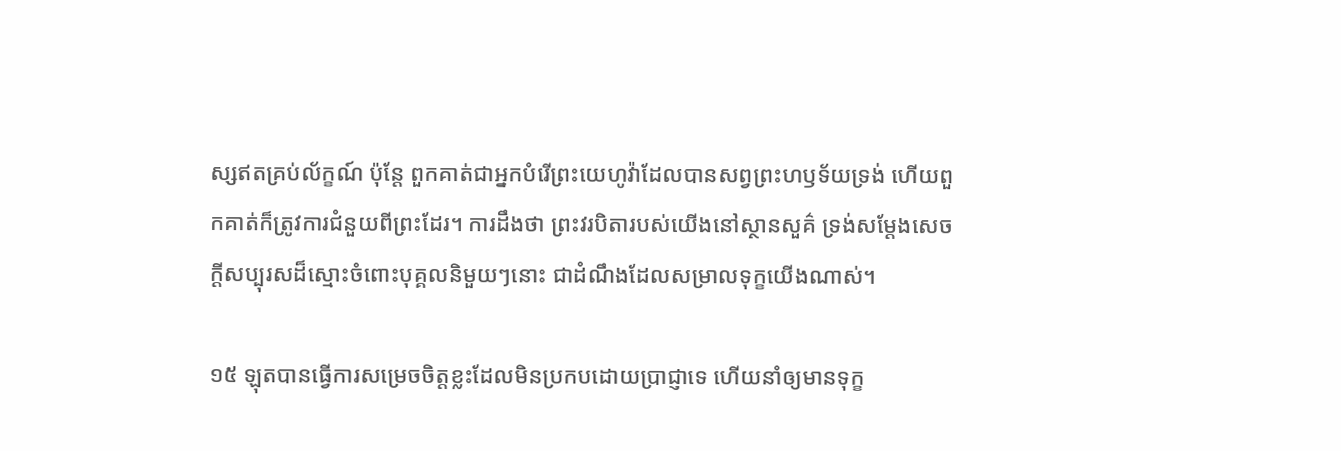ស្សឥតគ្រប់ល័ក្ខណ៍ ប៉ុន្តែ ពួកគាត់ជាអ្នកបំរើព្រះយេហូវ៉ាដែលបានសព្វព្រះហឫទ័យទ្រង់ ហើយពួកគាត់ក៏ត្រូវការជំនួយពីព្រះដែរ។ ការដឹងថា ព្រះវរបិតារបស់យើងនៅស្ថានសួគ៌ ទ្រង់សម្ដែងសេចក្ដីសប្បុរសដ៏ស្មោះចំពោះបុគ្គលនិមួយៗនោះ ជាដំណឹងដែលសម្រាលទុក្ខយើងណាស់។

១៥ ឡុតបានធ្វើការសម្រេចចិត្តខ្លះដែលមិនប្រកបដោយប្រាជ្ញាទេ ហើយនាំឲ្យមានទុក្ខ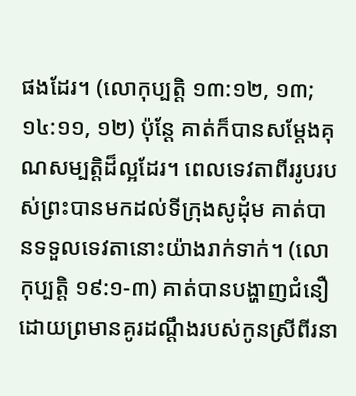ផងដែរ។ (លោកុប្បត្តិ ១៣:១២, ១៣; ១៤:១១, ១២) ប៉ុន្តែ គាត់ក៏បានសម្ដែងគុណសម្បត្ដិដ៏ល្អដែរ។ ពេលទេវតាពីររូបរបស់ព្រះបានមកដល់ទីក្រុងសូដុំម គាត់បានទទួលទេវតានោះយ៉ាងរាក់ទាក់។ (លោកុប្បត្តិ ១៩:១-៣) គាត់បានបង្ហាញជំនឿដោយព្រមានគូរដណ្ដឹងរបស់កូនស្រីពីរនា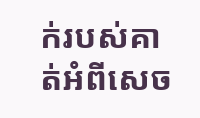ក់របស់គាត់អំពីសេច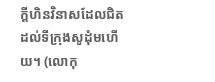ក្ដីហិនវិនាសដែលជិតដល់ទីក្រុងសូដុំមហើយ។ (លោកុ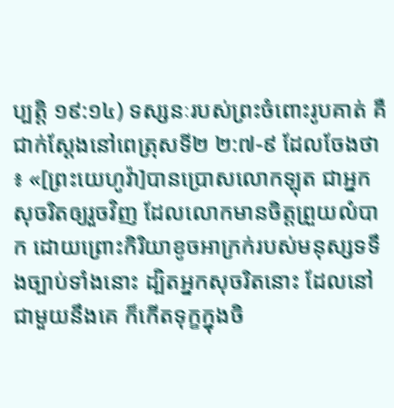ប្បត្តិ ១៩:១៤) ទស្សនៈរបស់ព្រះចំពោះរូបគាត់ គឺជាក់ស្តែងនៅពេត្រុសទី២ ២:៧-៩ ដែលចែងថា៖ «[ព្រះយេហូវ៉ា]បានប្រោសលោកឡុត ជាអ្នកសុចរិតឲ្យរួចវិញ ដែលលោកមានចិត្តព្រួយលំបាក ដោយព្រោះកិរិយាខូចអាក្រក់របស់មនុស្សទទឹងច្បាប់ទាំងនោះ ដ្បិតអ្នកសុចរិតនោះ ដែលនៅជាមួយនឹងគេ ក៏កើតទុក្ខក្នុងចិ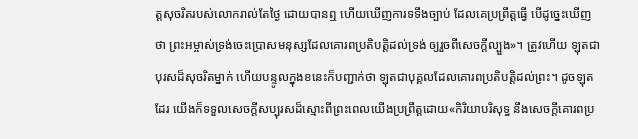ត្តសុចរិតរបស់លោករាល់តែថ្ងៃ ដោយបានឮ ហើយឃើញការទទឹងច្បាប់ ដែលគេប្រព្រឹត្តធ្វើ បើដូច្នេះឃើញថា ព្រះអម្ចាស់ទ្រង់ចេះប្រោសមនុស្សដែលគោរពប្រតិបត្ដិដល់ទ្រង់ ឲ្យរួចពីសេចក្ដីល្បួង»។ ត្រូវហើយ ឡុតជាបុរសដ៏សុចរិតម្នាក់ ហើយបន្ទូលក្នុងខនេះក៏បញ្ជាក់ថា ឡុតជាបុគ្គលដែលគោរពប្រតិបត្ដិដល់ព្រះ។ ដូចឡុតដែរ យើងក៏ទទួលសេចក្ដីសប្បុរសដ៏ស្មោះពីព្រះពេលយើងប្រព្រឹត្តដោយ«កិរិយាបរិសុទ្ធ នឹងសេចក្ដីគោរពប្រ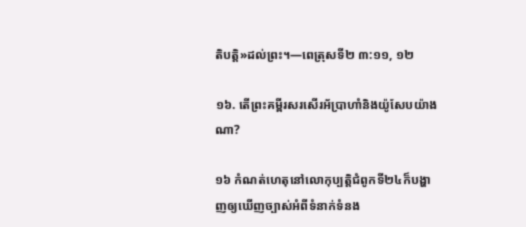តិបត្ដិ»ដល់ព្រះ។—ពេត្រុសទី២ ៣:១១, ១២

១៦. តើព្រះគម្ពីរសរសើរអ័ប្រាហាំនិងយ៉ូសែបយ៉ាងណា?

១៦ កំណត់ហេតុនៅលោកុប្បត្តិជំពូកទី២៤ក៏បង្ហាញឲ្យឃើញច្បាស់អំពីទំនាក់ទំនង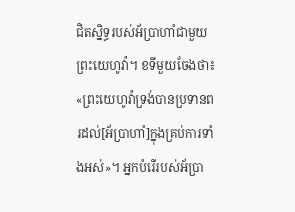ជិតស្និទ្ធរបស់អ័ប្រាហាំជាមួយព្រះយេហូវ៉ា។ ខទីមួយចែងថា៖«ព្រះយេហូវ៉ាទ្រង់បានប្រទានពរដល់[អ័ប្រាហាំ]ក្នុងគ្រប់ការទាំងអស់»។ អ្នកបំរើរបស់អ័ប្រា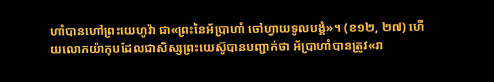ហាំបានហៅព្រះយេហូវ៉ា ជា«ព្រះនៃអ័ប្រាហាំ ចៅហ្វាយទូលបង្គំ»។ (ខ១២, ២៧) ហើយលោកយ៉ាកុបដែលជាសិស្សព្រះយេស៊ូបានបញ្ជាក់ថា អ័ប្រាហាំបានត្រូវ«រា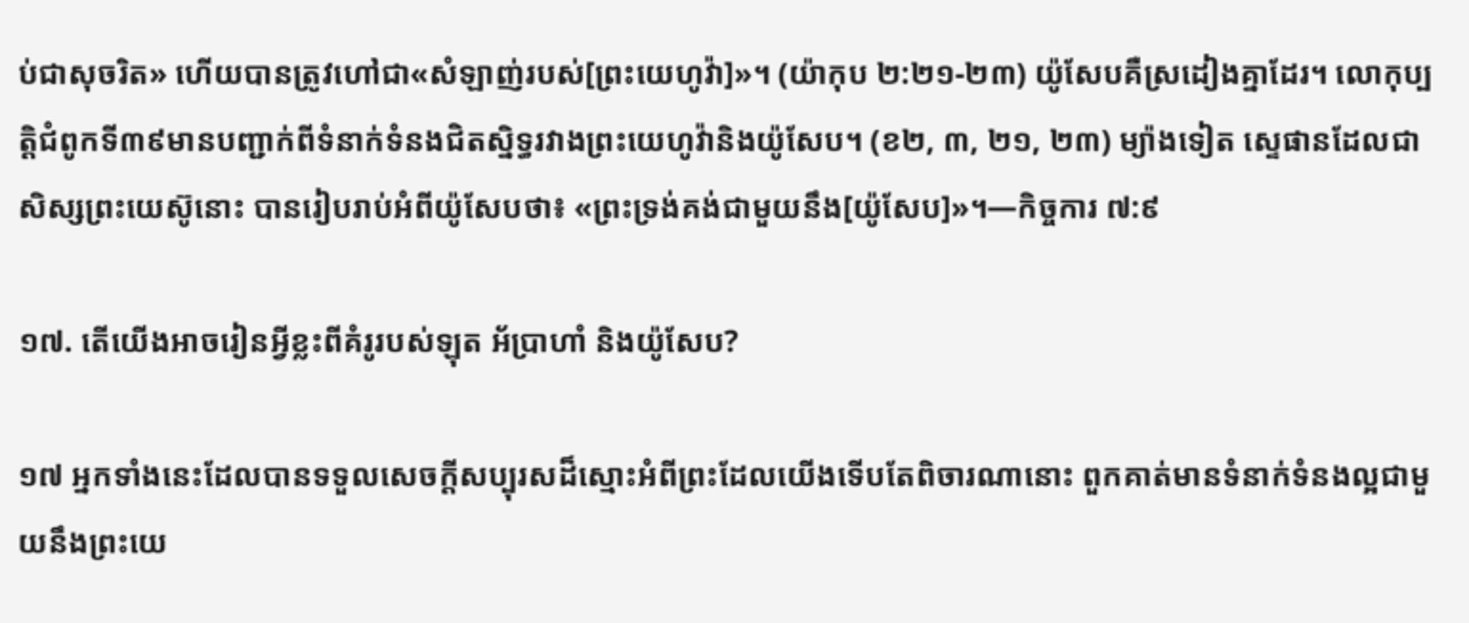ប់ជាសុចរិត» ហើយបានត្រូវហៅជា«សំឡាញ់របស់[ព្រះយេហូវ៉ា]»។ (យ៉ាកុប ២:២១-២៣) យ៉ូសែបគឺស្រដៀងគ្នាដែរ។ លោកុប្បត្តិជំពូកទី៣៩មានបញ្ជាក់ពីទំនាក់ទំនងជិតស្និទ្ធរវាងព្រះយេហូវ៉ានិងយ៉ូសែប។ (ខ២, ៣, ២១, ២៣) ម្យ៉ាងទៀត ស្ទេផានដែលជាសិស្សព្រះយេស៊ូនោះ បានរៀបរាប់អំពីយ៉ូសែបថា៖ «ព្រះទ្រង់គង់ជាមួយនឹង[យ៉ូសែប]»។—កិច្ចការ ៧:៩

១៧. តើយើងអាចរៀនអ្វីខ្លះពីគំរូរបស់ឡុត អ័ប្រាហាំ និងយ៉ូសែប?

១៧ អ្នកទាំងនេះដែលបានទទួលសេចក្ដីសប្បុរសដ៏ស្មោះអំពីព្រះដែលយើងទើបតែពិចារណានោះ ពួកគាត់មានទំនាក់ទំនងល្អជាមួយនឹងព្រះយេ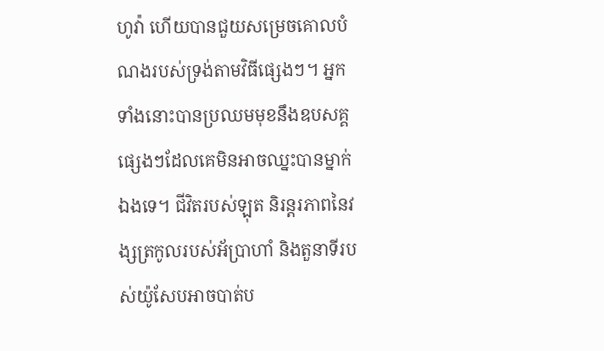ហូវ៉ា ហើយបានជួយសម្រេចគោលបំណងរបស់ទ្រង់តាមវិធីផ្សេងៗ។ អ្នកទាំងនោះបានប្រឈមមុខនឹងឧបសគ្គផ្សេងៗដែលគេមិនអាចឈ្នះបានម្នាក់ឯងទេ។ ជីវិតរបស់ឡុត និរន្តរភាពនៃវង្សត្រកូលរបស់អ័ប្រាហាំ និងតួនាទីរបស់យ៉ូសែបអាចបាត់ប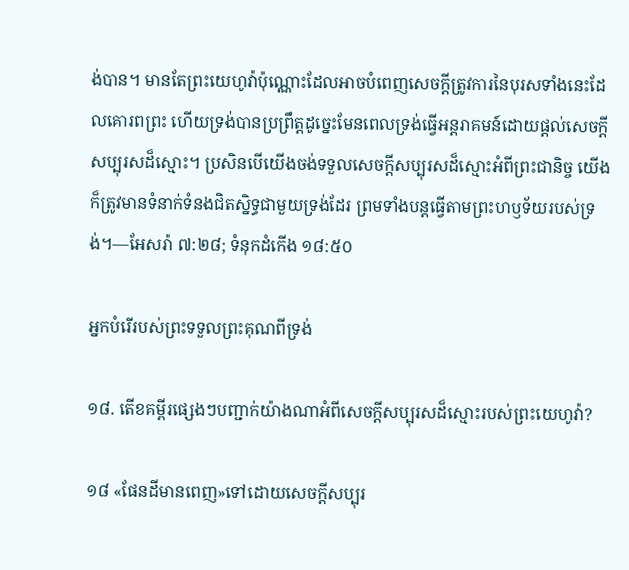ង់បាន។ មានតែព្រះយេហូវ៉ាប៉ុណ្ណោះដែលអាចបំពេញសេចក្ដីត្រូវការនៃបុរសទាំងនេះដែលគោរពព្រះ ហើយទ្រង់បានប្រព្រឹត្តដូច្នេះមែនពេលទ្រង់ធ្វើអន្តរាគមន៍ដោយផ្ដល់សេចក្ដីសប្បុរសដ៏ស្មោះ។ ប្រសិនបើយើងចង់ទទួលសេចក្ដីសប្បុរសដ៏ស្មោះអំពីព្រះជានិច្ច យើងក៏ត្រូវមានទំនាក់ទំនងជិតស្និទ្ធជាមួយទ្រង់ដែរ ព្រមទាំងបន្តធ្វើតាមព្រះហឫទ័យរបស់ទ្រង់។—អែសរ៉ា ៧:២៨; ទំនុកដំកើង ១៨:៥០

អ្នកបំរើរបស់ព្រះទទួលព្រះគុណពីទ្រង់

១៨. តើខគម្ពីរផ្សេងៗបញ្ជាក់យ៉ាងណាអំពីសេចក្ដីសប្បុរសដ៏ស្មោះរបស់ព្រះយេហូវ៉ា?

១៨ «ផែនដីមានពេញ»ទៅដោយសេចក្ដីសប្បុរ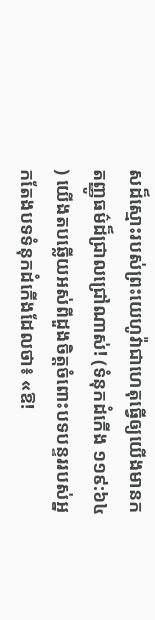សដ៏ស្មោះរបស់ព្រះយេហូវ៉ាជាហេតុធ្វើឲ្យយើងមានកតញ្ញូធម៌ដ៏ជ្រាលជ្រៅណាស់! (ទំនុកដំកើង ១១៩:៦៤) យើងតបឆ្លើយអស់ពីដួងចិត្តចំពោះបទបន្ទររបស់អ្នកតែងបទទំនុកដំកើងដែលថា៖ «ឱ!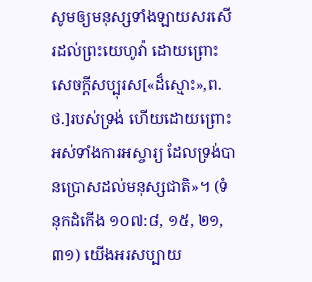សូមឲ្យមនុស្សទាំងឡាយសរសើរដល់ព្រះយេហូវ៉ា ដោយព្រោះសេចក្ដីសប្បុរស[«ដ៏ស្មោះ»,ព.ថ.]របស់ទ្រង់ ហើយដោយព្រោះអស់ទាំងការអស្ចារ្យ ដែលទ្រង់បានប្រោសដល់មនុស្សជាតិ»។ (ទំនុកដំកើង ១០៧:៨, ១៥, ២១, ៣១) យើងអរសប្បាយ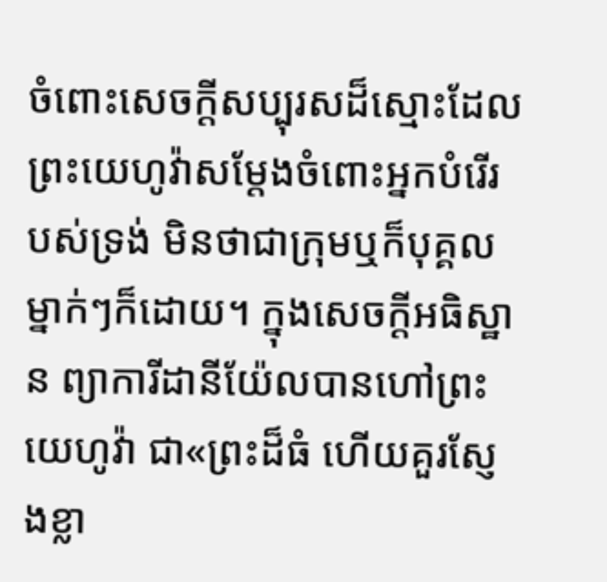ចំពោះសេចក្ដីសប្បុរសដ៏ស្មោះដែលព្រះយេហូវ៉ាសម្ដែងចំពោះអ្នកបំរើរបស់ទ្រង់ មិនថាជាក្រុមឬក៏បុគ្គលម្នាក់ៗក៏ដោយ។ ក្នុងសេចក្ដីអធិស្ឋាន ព្យាការីដានីយ៉ែលបានហៅព្រះយេហូវ៉ា ជា«ព្រះដ៏ធំ ហើយគួរស្ញែងខ្លា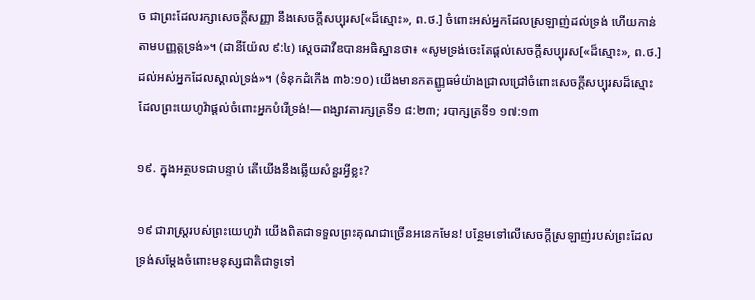ច ជាព្រះដែលរក្សាសេចក្ដីសញ្ញា នឹងសេចក្ដីសប្បុរស[«ដ៏ស្មោះ», ព.ថ.] ចំពោះអស់អ្នកដែលស្រឡាញ់ដល់ទ្រង់ ហើយកាន់តាមបញ្ញត្តទ្រង់»។ (ដានីយ៉ែល ៩:៤) ស្តេចដាវីឌបានអធិស្ឋានថា៖ «សូមទ្រង់ចេះតែផ្ដល់សេចក្ដីសប្បុរស[«ដ៏ស្មោះ», ព.ថ.] ដល់អស់អ្នកដែលស្គាល់ទ្រង់»។ (ទំនុកដំកើង ៣៦:១០) យើងមានកតញ្ញូធម៌យ៉ាងជ្រាលជ្រៅចំពោះសេចក្ដីសប្បុរសដ៏ស្មោះដែលព្រះយេហូវ៉ាផ្ដល់ចំពោះអ្នកបំរើទ្រង់!—ពង្សាវតារក្សត្រទី១ ៨:២៣; របាក្សត្រទី១ ១៧:១៣

១៩. ក្នុងអត្ថបទជាបន្ទាប់ តើយើងនឹងឆ្លើយសំនួរអ្វីខ្លះ?

១៩ ជារាស្ត្ររបស់ព្រះយេហូវ៉ា យើងពិតជាទទួលព្រះគុណជាច្រើនអនេកមែន! បន្ថែមទៅលើសេចក្ដីស្រឡាញ់របស់ព្រះដែលទ្រង់សម្ដែងចំពោះមនុស្សជាតិជាទូទៅ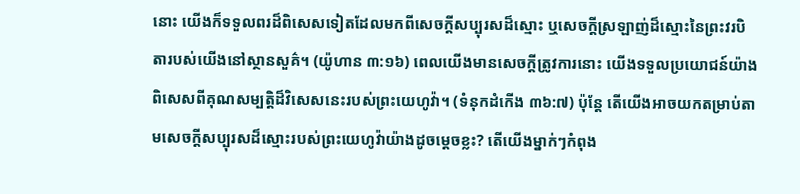នោះ យើងក៏ទទួលពរដ៏ពិសេសទៀតដែលមកពីសេចក្ដីសប្បុរសដ៏ស្មោះ ឬសេចក្ដីស្រឡាញ់ដ៏ស្មោះនៃព្រះវរបិតារបស់យើងនៅស្ថានសួគ៌។ (យ៉ូហាន ៣:១៦) ពេលយើងមានសេចក្ដីត្រូវការនោះ យើងទទួលប្រយោជន៍យ៉ាងពិសេសពីគុណសម្បត្ដិដ៏វិសេសនេះរបស់ព្រះយេហូវ៉ា។ (ទំនុកដំកើង ៣៦:៧) ប៉ុន្តែ តើយើងអាចយកតម្រាប់តាមសេចក្ដីសប្បុរសដ៏ស្មោះរបស់ព្រះយេហូវ៉ាយ៉ាងដូចម្ដេចខ្លះ? តើយើងម្នាក់ៗកំពុង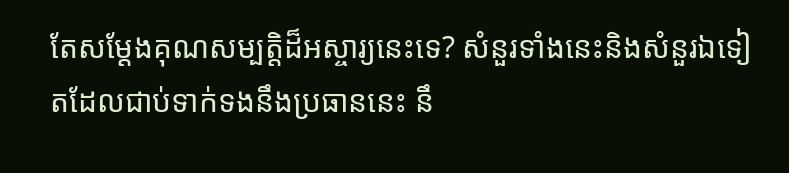តែសម្ដែងគុណសម្បត្ដិដ៏អស្ចារ្យនេះទេ? សំនួរទាំងនេះនិងសំនួរឯទៀតដែលជាប់ទាក់ទងនឹងប្រធាននេះ នឹ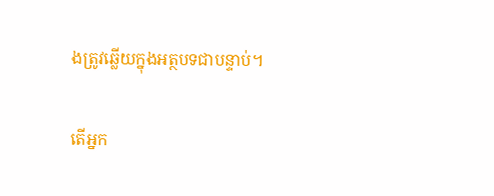ងត្រូវឆ្លើយក្នុងអត្ថបទជាបន្ទាប់។

តើអ្នក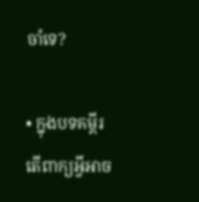ចាំទេ?

• ក្នុងបទគម្ពីរ តើពាក្យអ្វីអាច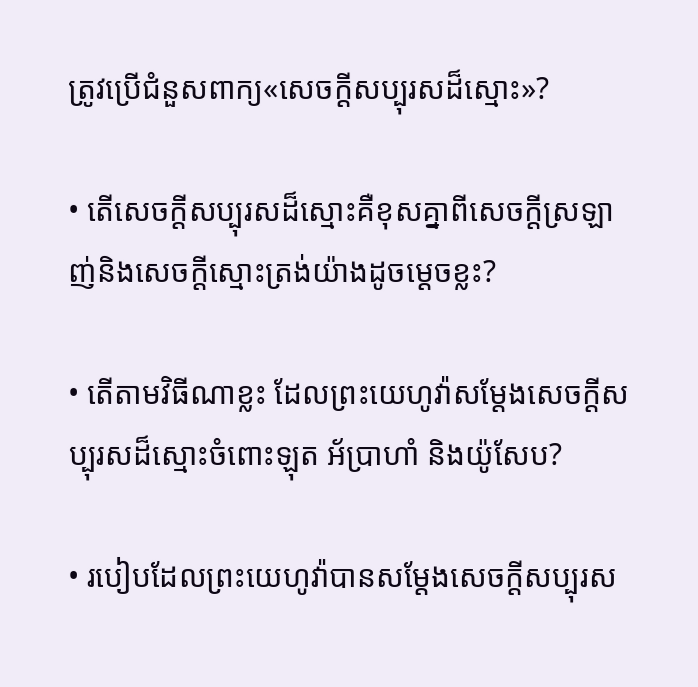ត្រូវប្រើជំនួសពាក្យ«សេចក្ដីសប្បុរសដ៏ស្មោះ»?

• តើសេចក្ដីសប្បុរសដ៏ស្មោះគឺខុសគ្នាពីសេចក្ដីស្រឡាញ់និងសេចក្ដីស្មោះត្រង់យ៉ាងដូចម្ដេចខ្លះ?

• តើតាមវិធីណាខ្លះ ដែលព្រះយេហូវ៉ាសម្ដែងសេចក្ដីសប្បុរសដ៏ស្មោះចំពោះឡុត អ័ប្រាហាំ និងយ៉ូសែប?

• របៀបដែលព្រះយេហូវ៉ាបានសម្ដែងសេចក្ដីសប្បុរស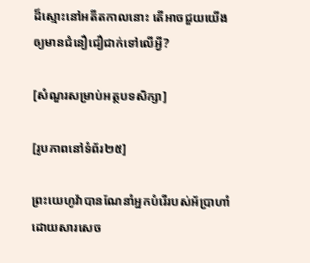ដ៏ស្មោះនៅអតីតកាលនោះ តើអាចជួយយើងឲ្យមានជំនឿជឿជាក់ទៅលើអ្វី?

[សំណួរសម្រាប់អត្ថបទសិក្សា]

[រូបភាពនៅទំព័រ២៥]

ព្រះយេហូវ៉ាបានណែនាំអ្នកបំរើរបស់អ័ប្រាហាំ ដោយសារសេច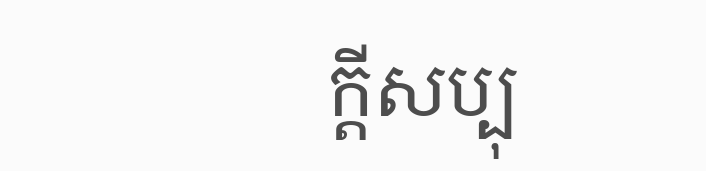ក្ដីសប្បុ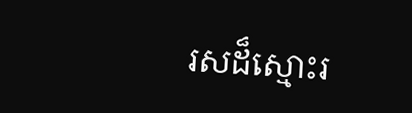រសដ៏ស្មោះរ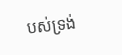បស់ទ្រង់